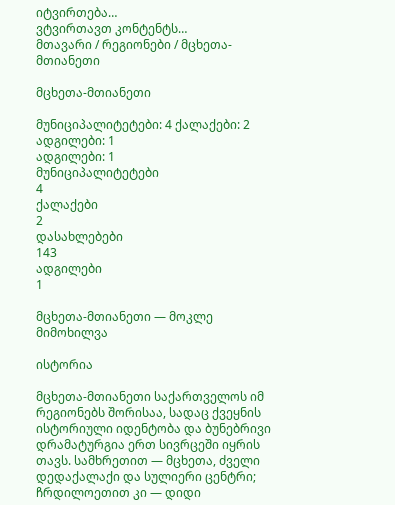იტვირთება…
ვტვირთავთ კონტენტს…
მთავარი / რეგიონები / მცხეთა-მთიანეთი

მცხეთა-მთიანეთი

მუნიციპალიტეტები: 4 ქალაქები: 2 ადგილები: 1
ადგილები: 1
მუნიციპალიტეტები
4
ქალაქები
2
დასახლებები
143
ადგილები
1

მცხეთა-მთიანეთი — მოკლე მიმოხილვა

ისტორია

მცხეთა-მთიანეთი საქართველოს იმ რეგიონებს შორისაა, სადაც ქვეყნის ისტორიული იდენტობა და ბუნებრივი დრამატურგია ერთ სივრცეში იყრის თავს. სამხრეთით — მცხეთა, ძველი დედაქალაქი და სულიერი ცენტრი; ჩრდილოეთით კი — დიდი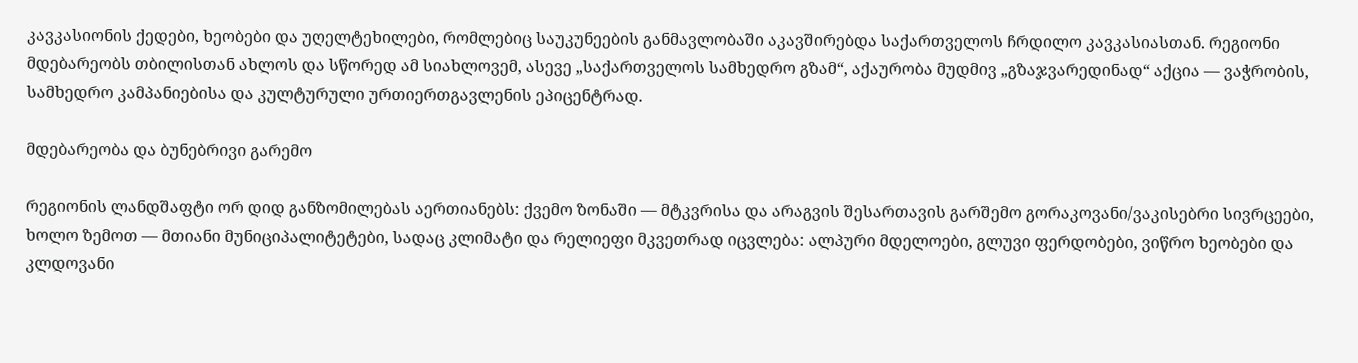კავკასიონის ქედები, ხეობები და უღელტეხილები, რომლებიც საუკუნეების განმავლობაში აკავშირებდა საქართველოს ჩრდილო კავკასიასთან. რეგიონი მდებარეობს თბილისთან ახლოს და სწორედ ამ სიახლოვემ, ასევე „საქართველოს სამხედრო გზამ“, აქაურობა მუდმივ „გზაჯვარედინად“ აქცია — ვაჭრობის, სამხედრო კამპანიებისა და კულტურული ურთიერთგავლენის ეპიცენტრად.

მდებარეობა და ბუნებრივი გარემო

რეგიონის ლანდშაფტი ორ დიდ განზომილებას აერთიანებს: ქვემო ზონაში — მტკვრისა და არაგვის შესართავის გარშემო გორაკოვანი/ვაკისებრი სივრცეები, ხოლო ზემოთ — მთიანი მუნიციპალიტეტები, სადაც კლიმატი და რელიეფი მკვეთრად იცვლება: ალპური მდელოები, გლუვი ფერდობები, ვიწრო ხეობები და კლდოვანი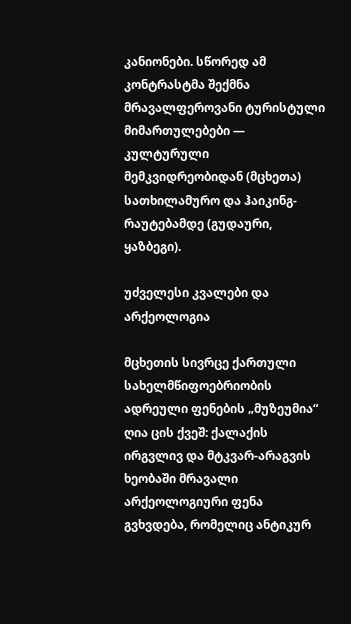კანიონები. სწორედ ამ კონტრასტმა შექმნა მრავალფეროვანი ტურისტული მიმართულებები — კულტურული მემკვიდრეობიდან (მცხეთა) სათხილამურო და ჰაიკინგ-რაუტებამდე (გუდაური, ყაზბეგი).

უძველესი კვალები და არქეოლოგია

მცხეთის სივრცე ქართული სახელმწიფოებრიობის ადრეული ფენების „მუზეუმია“ ღია ცის ქვეშ: ქალაქის ირგვლივ და მტკვარ-არაგვის ხეობაში მრავალი არქეოლოგიური ფენა გვხვდება, რომელიც ანტიკურ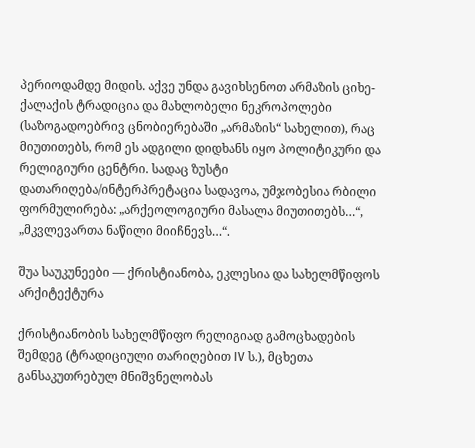პერიოდამდე მიდის. აქვე უნდა გავიხსენოთ არმაზის ციხე-ქალაქის ტრადიცია და მახლობელი ნეკროპოლები (საზოგადოებრივ ცნობიერებაში „არმაზის“ სახელით), რაც მიუთითებს, რომ ეს ადგილი დიდხანს იყო პოლიტიკური და რელიგიური ცენტრი. სადაც ზუსტი დათარიღება/ინტერპრეტაცია სადავოა, უმჯობესია რბილი ფორმულირება: „არქეოლოგიური მასალა მიუთითებს…“, „მკვლევართა ნაწილი მიიჩნევს…“.

შუა საუკუნეები — ქრისტიანობა, ეკლესია და სახელმწიფოს არქიტექტურა

ქრისტიანობის სახელმწიფო რელიგიად გამოცხადების შემდეგ (ტრადიციული თარიღებით IV ს.), მცხეთა განსაკუთრებულ მნიშვნელობას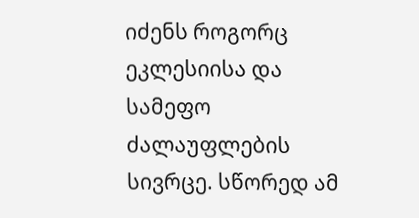იძენს როგორც ეკლესიისა და სამეფო ძალაუფლების სივრცე. სწორედ ამ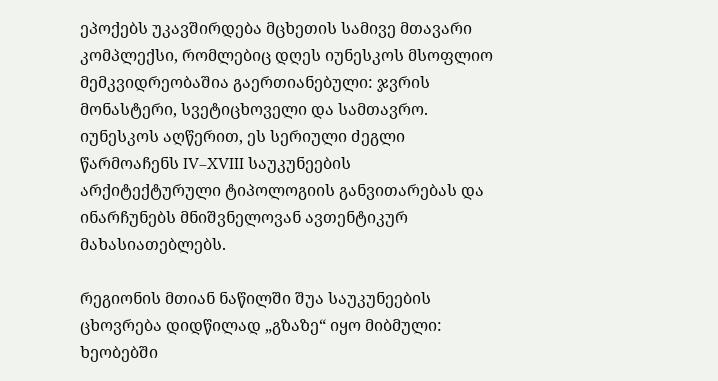ეპოქებს უკავშირდება მცხეთის სამივე მთავარი კომპლექსი, რომლებიც დღეს იუნესკოს მსოფლიო მემკვიდრეობაშია გაერთიანებული: ჯვრის მონასტერი, სვეტიცხოველი და სამთავრო. იუნესკოს აღწერით, ეს სერიული ძეგლი წარმოაჩენს IV–XVIII საუკუნეების არქიტექტურული ტიპოლოგიის განვითარებას და ინარჩუნებს მნიშვნელოვან ავთენტიკურ მახასიათებლებს.

რეგიონის მთიან ნაწილში შუა საუკუნეების ცხოვრება დიდწილად „გზაზე“ იყო მიბმული: ხეობებში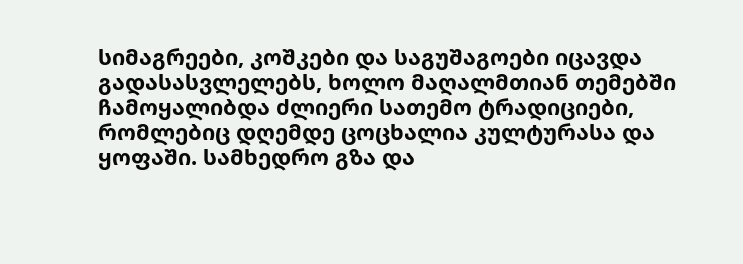სიმაგრეები, კოშკები და საგუშაგოები იცავდა გადასასვლელებს, ხოლო მაღალმთიან თემებში ჩამოყალიბდა ძლიერი სათემო ტრადიციები, რომლებიც დღემდე ცოცხალია კულტურასა და ყოფაში. სამხედრო გზა და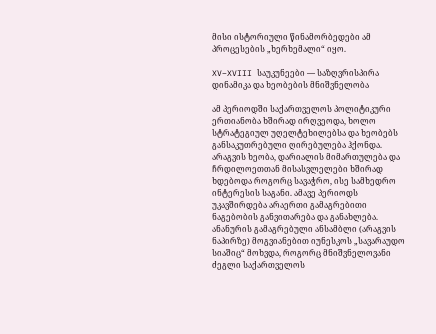მისი ისტორიული წინამორბედები ამ პროცესების „ხერხემალი“ იყო.

XV–XVIII საუკუნეები — საზღვრისპირა დინამიკა და ხეობების მნიშვნელობა

ამ პერიოდში საქართველოს პოლიტიკური ერთიანობა ხშირად ირღვეოდა, ხოლო სტრატეგიულ უღელტეხილებსა და ხეობებს განსაკუთრებული ღირებულება ჰქონდა. არაგვის ხეობა, დარიალის მიმართულება და ჩრდილოეთთან მისასვლელები ხშირად ხდებოდა როგორც სავაჭრო, ისე სამხედრო ინტერესის საგანი. ამავე პერიოდს უკავშირდება არაერთი გამაგრებითი ნაგებობის განვითარება და განახლება. ანანურის გამაგრებული ანსამბლი (არაგვის ნაპირზე) მოგვიანებით იუნესკოს „სავარაუდო სიაშიც“ მოხვდა, როგორც მნიშვნელოვანი ძეგლი საქართველოს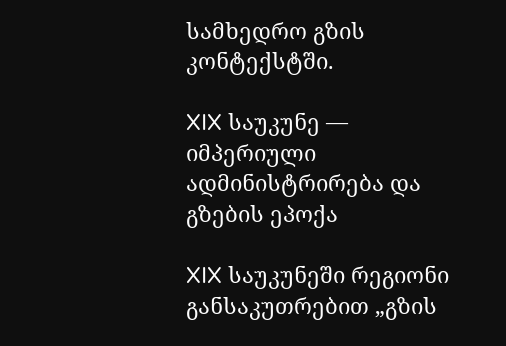სამხედრო გზის კონტექსტში.

XIX საუკუნე — იმპერიული ადმინისტრირება და გზების ეპოქა

XIX საუკუნეში რეგიონი განსაკუთრებით „გზის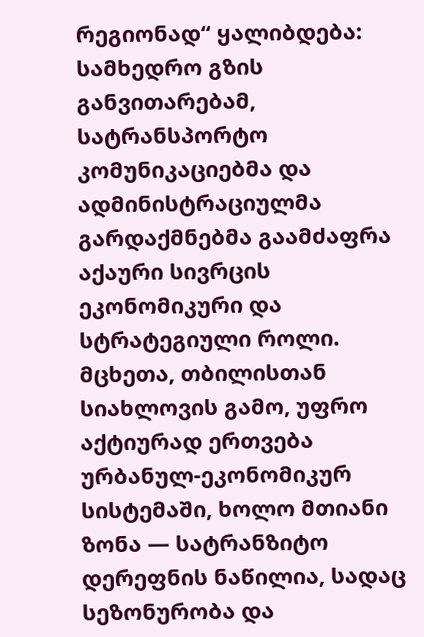რეგიონად“ ყალიბდება: სამხედრო გზის განვითარებამ, სატრანსპორტო კომუნიკაციებმა და ადმინისტრაციულმა გარდაქმნებმა გაამძაფრა აქაური სივრცის ეკონომიკური და სტრატეგიული როლი. მცხეთა, თბილისთან სიახლოვის გამო, უფრო აქტიურად ერთვება ურბანულ-ეკონომიკურ სისტემაში, ხოლო მთიანი ზონა — სატრანზიტო დერეფნის ნაწილია, სადაც სეზონურობა და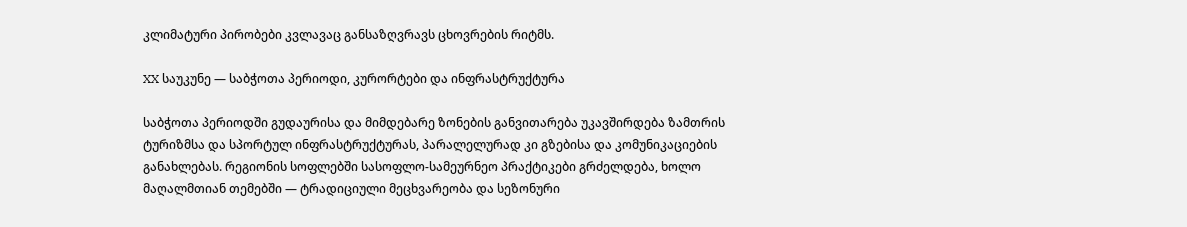კლიმატური პირობები კვლავაც განსაზღვრავს ცხოვრების რიტმს.

XX საუკუნე — საბჭოთა პერიოდი, კურორტები და ინფრასტრუქტურა

საბჭოთა პერიოდში გუდაურისა და მიმდებარე ზონების განვითარება უკავშირდება ზამთრის ტურიზმსა და სპორტულ ინფრასტრუქტურას, პარალელურად კი გზებისა და კომუნიკაციების განახლებას. რეგიონის სოფლებში სასოფლო-სამეურნეო პრაქტიკები გრძელდება, ხოლო მაღალმთიან თემებში — ტრადიციული მეცხვარეობა და სეზონური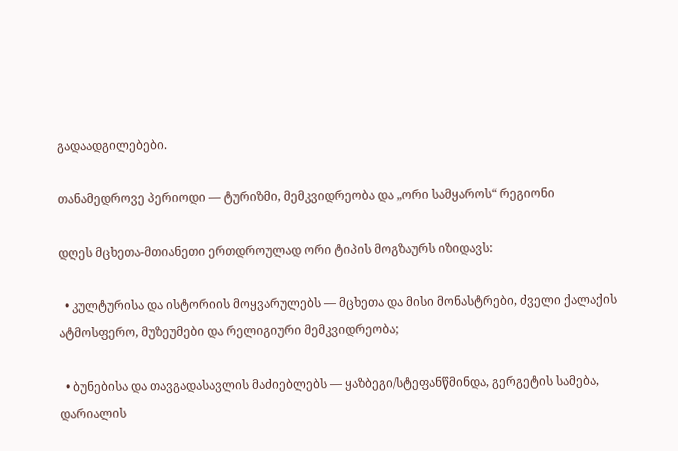გადაადგილებები.

თანამედროვე პერიოდი — ტურიზმი, მემკვიდრეობა და „ორი სამყაროს“ რეგიონი

დღეს მცხეთა-მთიანეთი ერთდროულად ორი ტიპის მოგზაურს იზიდავს:

  • კულტურისა და ისტორიის მოყვარულებს — მცხეთა და მისი მონასტრები, ძველი ქალაქის ატმოსფერო, მუზეუმები და რელიგიური მემკვიდრეობა;

  • ბუნებისა და თავგადასავლის მაძიებლებს — ყაზბეგი/სტეფანწმინდა, გერგეტის სამება, დარიალის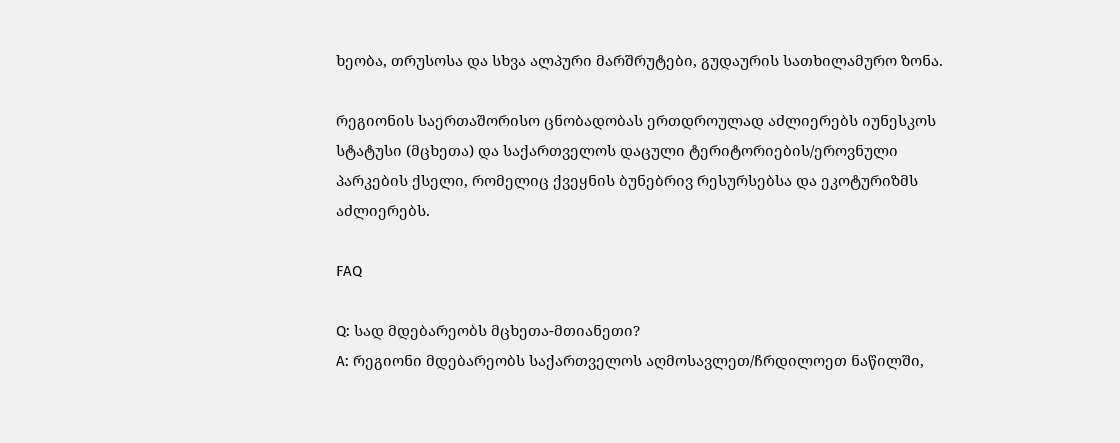ხეობა, თრუსოსა და სხვა ალპური მარშრუტები, გუდაურის სათხილამურო ზონა.

რეგიონის საერთაშორისო ცნობადობას ერთდროულად აძლიერებს იუნესკოს სტატუსი (მცხეთა) და საქართველოს დაცული ტერიტორიების/ეროვნული პარკების ქსელი, რომელიც ქვეყნის ბუნებრივ რესურსებსა და ეკოტურიზმს აძლიერებს.

FAQ

Q: სად მდებარეობს მცხეთა-მთიანეთი?
A: რეგიონი მდებარეობს საქართველოს აღმოსავლეთ/ჩრდილოეთ ნაწილში,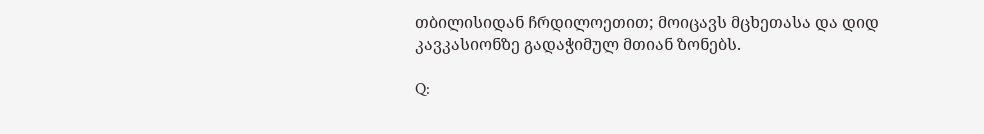თბილისიდან ჩრდილოეთით; მოიცავს მცხეთასა და დიდ კავკასიონზე გადაჭიმულ მთიან ზონებს.

Q: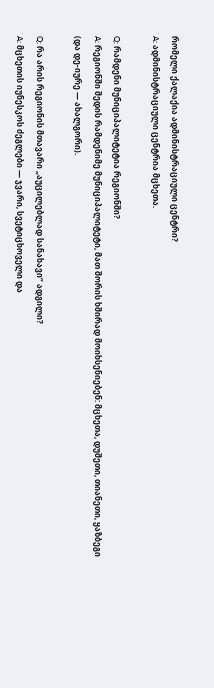რომელი ქალაქია ადმინისტრაციული ცენტრი?
A: ადმინისტრაციული ცენტრია მცხეთა.

Q: რამდენი მუნიციპალიტეტია რეგიონში?
A: რეგიონში შედის რამდენიმე მუნიციპალიტეტი, მათ შორის ხშირად მოიხსენიებენ: მცხეთა, დუშეთი, თიანეთი, ყაზბეგი (და დე-იურე — ახალგორი).

Q: რა არის რეგიონის მთავარი „აუცილებლად სანახავი“ ადგილი?
A: მცხეთის იუნესკოს ძეგლები — ჯვარი, სვეტიცხოველი და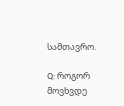სამთავრო.

Q: როგორ მოვხვდე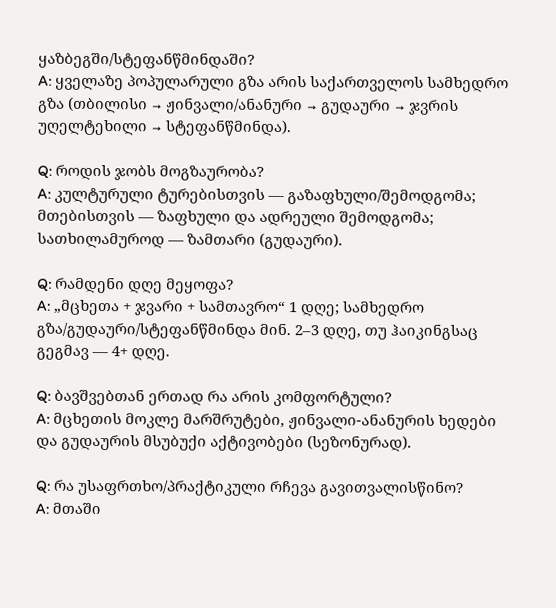ყაზბეგში/სტეფანწმინდაში?
A: ყველაზე პოპულარული გზა არის საქართველოს სამხედრო გზა (თბილისი → ჟინვალი/ანანური → გუდაური → ჯვრის უღელტეხილი → სტეფანწმინდა).

Q: როდის ჯობს მოგზაურობა?
A: კულტურული ტურებისთვის — გაზაფხული/შემოდგომა; მთებისთვის — ზაფხული და ადრეული შემოდგომა; სათხილამუროდ — ზამთარი (გუდაური).

Q: რამდენი დღე მეყოფა?
A: „მცხეთა + ჯვარი + სამთავრო“ 1 დღე; სამხედრო გზა/გუდაური/სტეფანწმინდა მინ. 2–3 დღე, თუ ჰაიკინგსაც გეგმავ — 4+ დღე.

Q: ბავშვებთან ერთად რა არის კომფორტული?
A: მცხეთის მოკლე მარშრუტები, ჟინვალი-ანანურის ხედები და გუდაურის მსუბუქი აქტივობები (სეზონურად).

Q: რა უსაფრთხო/პრაქტიკული რჩევა გავითვალისწინო?
A: მთაში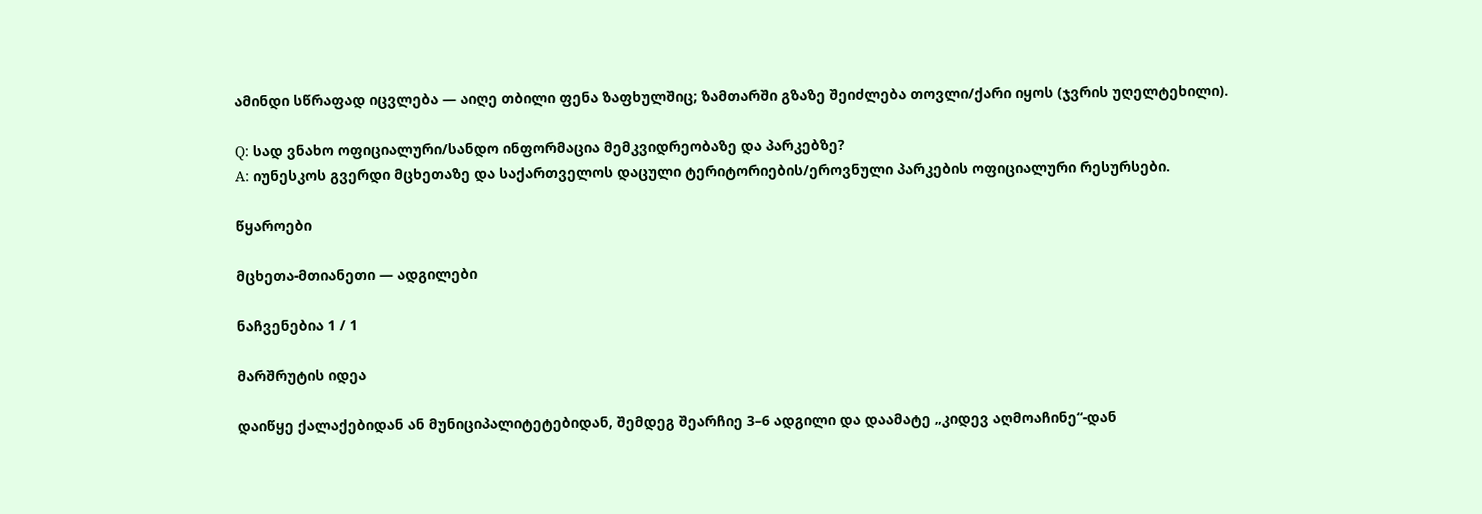ამინდი სწრაფად იცვლება — აიღე თბილი ფენა ზაფხულშიც; ზამთარში გზაზე შეიძლება თოვლი/ქარი იყოს (ჯვრის უღელტეხილი).

Q: სად ვნახო ოფიციალური/სანდო ინფორმაცია მემკვიდრეობაზე და პარკებზე?
A: იუნესკოს გვერდი მცხეთაზე და საქართველოს დაცული ტერიტორიების/ეროვნული პარკების ოფიციალური რესურსები.

წყაროები

მცხეთა-მთიანეთი — ადგილები

ნაჩვენებია 1 / 1

მარშრუტის იდეა

დაიწყე ქალაქებიდან ან მუნიციპალიტეტებიდან, შემდეგ შეარჩიე 3–6 ადგილი და დაამატე „კიდევ აღმოაჩინე“-დან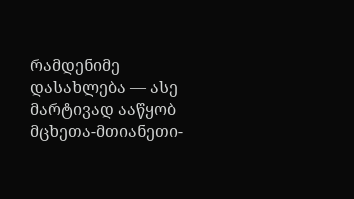რამდენიმე დასახლება — ასე მარტივად ააწყობ მცხეთა-მთიანეთი-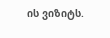ის ვიზიტს.